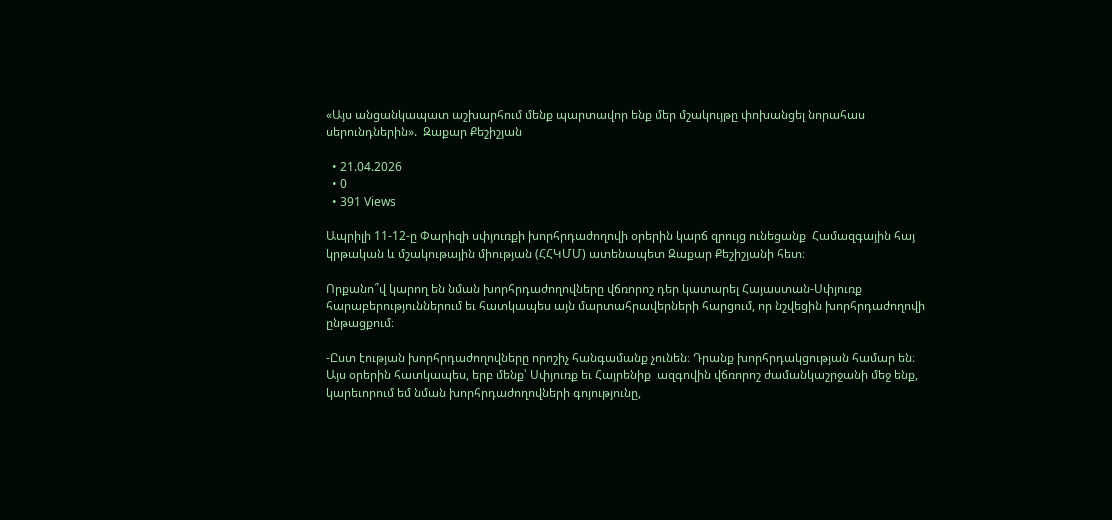«Այս անցանկապատ աշխարհում մենք պարտավոր ենք մեր մշակույթը փոխանցել նորահաս սերունդներին».  Զաքար Քեշիշյան

  • 21.04.2026
  • 0
  • 391 Views

Ապրիլի 11-12-ը Փարիզի սփյուռքի խորհրդաժողովի օրերին կարճ զրույց ունեցանք  Համազգային հայ կրթական և մշակութային միության (ՀՀԿՄՄ) ատենապետ Զաքար Քեշիշյանի հետ։

Որքանո՞վ կարող են նման խորհրդաժողովները վճռորոշ դեր կատարել Հայաստան-Սփյուռք հարաբերություններում եւ հատկապես այն մարտահրավերների հարցում, որ նշվեցին խորհրդաժողովի ընթացքում։

-Ըստ էության խորհրդաժողովները որոշիչ հանգամանք չունեն։ Դրանք խորհրդակցության համար են։ Այս օրերին հատկապես, երբ մենք՝ Սփյուռք եւ Հայրենիք  ազգովին վճռորոշ ժամանկաշրջանի մեջ ենք, կարեւորում եմ նման խորհրդաժողովների գոյությունը,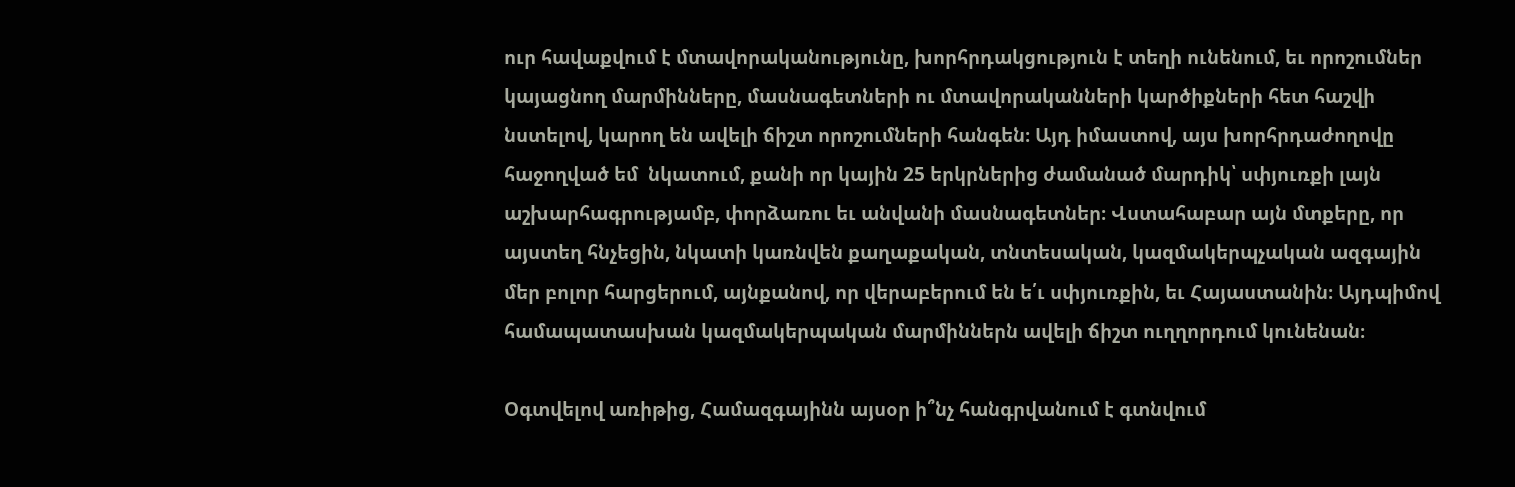ուր հավաքվում է մտավորականությունը, խորհրդակցություն է տեղի ունենում, եւ որոշումներ կայացնող մարմինները, մասնագետների ու մտավորականների կարծիքների հետ հաշվի նստելով, կարող են ավելի ճիշտ որոշումների հանգեն։ Այդ իմաստով, այս խորհրդաժողովը հաջողված եմ  նկատում, քանի որ կային 25 երկրներից ժամանած մարդիկ՝ սփյուռքի լայն աշխարհագրությամբ, փորձառու եւ անվանի մասնագետներ։ Վստահաբար այն մտքերը, որ այստեղ հնչեցին, նկատի կառնվեն քաղաքական, տնտեսական, կազմակերպչական ազգային մեր բոլոր հարցերում, այնքանով, որ վերաբերում են ե՛ւ սփյուռքին, եւ Հայաստանին։ Այդպիմով համապատասխան կազմակերպական մարմիններն ավելի ճիշտ ուղղորդում կունենան։

Օգտվելով առիթից, Համազգայինն այսօր ի՞նչ հանգրվանում է գտնվում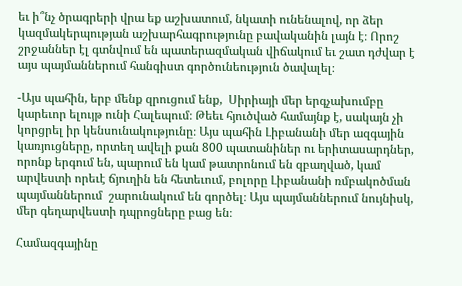եւ ի՞նչ ծրագրերի վրա եք աշխատում, նկատի ունենալով, որ ձեր կազմակերպության աշխարհագրությունը բավականին լայն է։ Որոշ շրջաններ էլ գտնվում են պատերազմական վիճակում եւ շատ դժվար է այս պայմաններում հանգիստ գործունեություն ծավալել։

-Այս պահին, երբ մենք զրուցում ենք,  Սիրիայի մեր երգչախումբը կարեւոր ելույթ ունի Հալեպում։ Թեեւ հյուծված համայնք է, սակայն չի կորցրել իր կենսունակությունը։ Այս պահին Լիբանանի մեր ազգային կառյուցները, որտեղ ավելի քան 800 պատանիներ ու երիտասարդներ, որոնք երգում են, պարում են կամ թատրոնում են զբաղված, կամ արվեստի որեւէ ճյուղին են հետեւում, բոլորը Լիբանանի ռմբակոծման պայմաններում  շարունակում են գործել։ Այս պայմաններում նույնիսկ, մեր գեղարվեստի դպրոցները բաց են։

Համազգայինը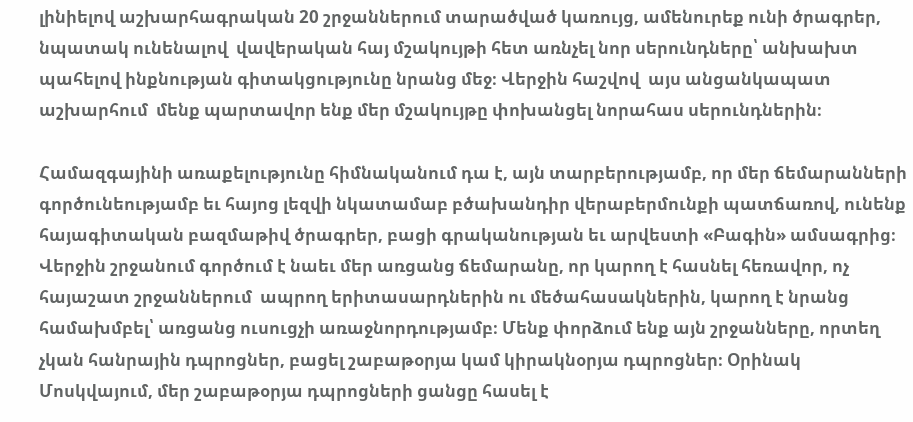լինիելով աշխարհագրական 20 շրջաններում տարածված կառույց, ամենուրեք ունի ծրագրեր, նպատակ ունենալով  վավերական հայ մշակույթի հետ առնչել նոր սերունդները՝ անխախտ պահելով ինքնության գիտակցությունը նրանց մեջ։ Վերջին հաշվով  այս անցանկապատ  աշխարհում  մենք պարտավոր ենք մեր մշակույթը փոխանցել նորահաս սերունդներին։

Համազգայինի առաքելությունը հիմնականում դա է, այն տարբերությամբ, որ մեր ճեմարանների գործունեությամբ եւ հայոց լեզվի նկատամաբ բծախանդիր վերաբերմունքի պատճառով, ունենք հայագիտական բազմաթիվ ծրագրեր, բացի գրականության եւ արվեստի «Բագին» ամսագրից։ Վերջին շրջանում գործում է նաեւ մեր առցանց ճեմարանը, որ կարող է հասնել հեռավոր, ոչ հայաշատ շրջաններում  ապրող երիտասարդներին ու մեծահասակներին, կարող է նրանց համախմբել՝ առցանց ուսուցչի առաջնորդությամբ։ Մենք փորձում ենք այն շրջանները, որտեղ չկան հանրային դպրոցներ, բացել շաբաթօրյա կամ կիրակնօրյա դպրոցներ։ Օրինակ Մոսկվայում, մեր շաբաթօրյա դպրոցների ցանցը հասել է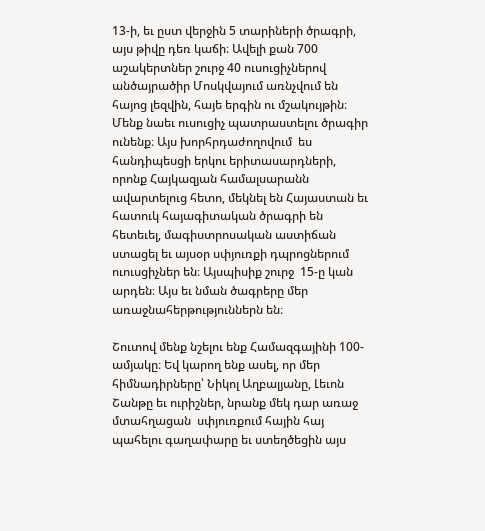13-ի, եւ ըստ վերջին 5 տարիների ծրագրի, այս թիվը դեռ կաճի։ Ավելի քան 700  աշակերտներ շուրջ 40 ուսուցիչներով  անծայրածիր Մոսկվայում առնչվում են հայոց լեզվին, հայե երգին ու մշակույթին։ Մենք նաեւ ուսուցիչ պատրաստելու ծրագիր ունենք։ Այս խորհրդաժողովում  ես հանդիպեսցի երկու երիտասարդների, որոնք Հայկազյան համալսարանն ավարտելուց հետո, մեկնել են Հայաստան եւ հատուկ հայագիտական ծրագրի են  հետեւել, մագիստրոսական աստիճան ստացել եւ այսօր սփյուռքի դպրոցներում ուուսցիչներ են։ Այսպիսիք շուրջ  15-ը կան արդեն։ Այս եւ նման ծագրերը մեր առաջնահերթություններն են։

Շուտով մենք նշելու ենք Համազգայինի 100-ամյակը։ Եվ կարող ենք ասել, որ մեր հիմնադիրները՝ Նիկոլ Աղբալյանը, Լեւոն Շանթը եւ ուրիշներ, նրանք մեկ դար առաջ մտահղացան  սփյուռքում հային հայ պահելու գաղափարը եւ ստեղծեցին այս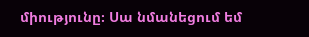միությունը։ Սա նմանեցում եմ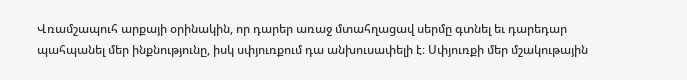Վռամշապուհ արքայի օրինակին, որ դարեր առաջ մտահղացավ սերմը գտնել եւ դարեդար պահպանել մեր ինքնությունը, իսկ սփյուռքում դա անխուսափելի է։ Սփյուռքի մեր մշակութային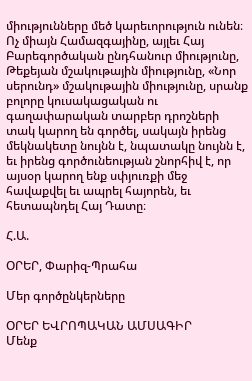միությունները մեծ կարեւորություն ունեն։ Ոչ միայն Համազգայինը, այլեւ Հայ Բարեգործական ընդհանուր միությունը, Թեքեյան մշակութային միությունը, «Նոր սերունդ» մշակութային միությունը, սրանք բոլորը կուսակացական ու գաղափարական տարբեր դրոշների տակ կարող են գործել, սակայն իրենց մեկնակետը նույնն է, նպատակը նույնն է, եւ իրենց գործունեության շնորհիվ է, որ այսօր կարող ենք սփյուռքի մեջ հավաքվել եւ ապրել հայորեն, եւ հետապնդել Հայ Դատը։

Հ.Ա.

ՕՐԵՐ, Փարիզ-Պրահա

Մեր գործընկերները

ՕՐԵՐ ԵՎՐՈՊԱԿԱՆ ԱՄՍԱԳԻՐ
Մենք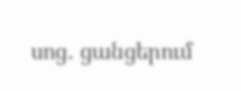սոց․ ցանցերում